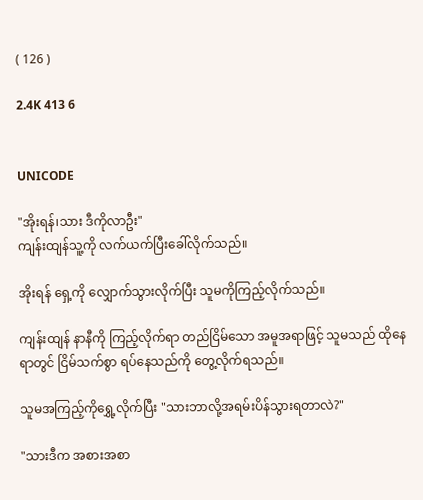( 126 )

2.4K 413 6


UNICODE

"အိုးရန်၊သား ဒီကိုလာဦး"
ကျန်းထျန်သူ့ကို လက်ယက်ပြီးခေါ်လိုက်သည်။

အိုးရန် ရှေ့ကို လျှောက်သွားလိုက်ပြီး သူမကိုကြည့်လိုက်သည်။

ကျန်းထျန် နာနီကို ကြည့်လိုက်ရာ တည်ငြိမ်သော အမူအရာဖြင့် သူမသည် ထိုနေရာတွင် ငြိမ်သက်စွာ ရပ်နေသည်ကို တွေ့လိုက်ရသည်။

သူမအကြည့်ကိုရွှေ့လိုက်ပြီး "သားဘာလို့အရမ်းပိန်သွားရတာလဲ?"

"သားဒီက အစားအစာ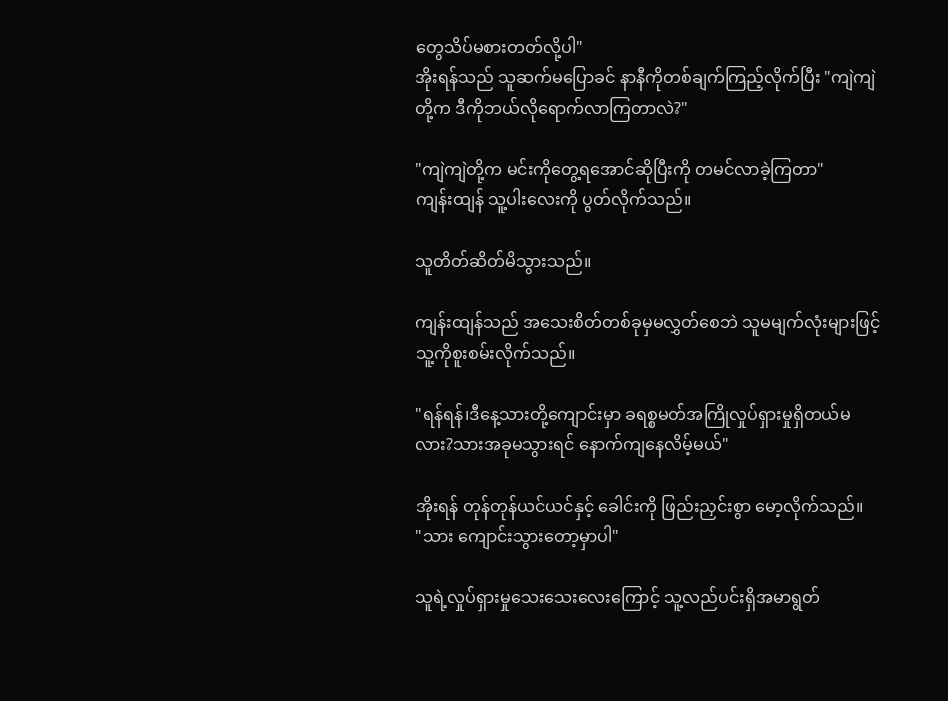တွေသိပ်မစားတတ်လို့ပါ"
အိုးရန်သည် သူဆက်မပြောခင် နာနီကိုတစ်ချက်ကြည့်လိုက်ပြီး "ကျဲကျဲတို့က ဒီကိုဘယ်လိုရောက်လာကြတာလဲ?"

"ကျဲကျဲတို့က မင်းကိုတွေ့ရအောင်ဆိုပြီးကို တမင်လာခဲ့ကြတာ"
ကျန်းထျန် သူ့ပါးလေးကို ပွတ်လိုက်သည်။

သူတိတ်ဆိတ်မိသွားသည်။

ကျန်းထျန်သည် အသေးစိတ်တစ်ခုမှမလွှတ်စေဘဲ သူမမျက်လုံးများဖြင့် သူ့ကိုစူးစမ်းလိုက်သည်။

"ရန်ရန်၊ဒီနေ့သားတို့ကျောင်းမှာ ခရစ္စမတ်အကြိုလှုပ်ရှားမှုရှိတယ်မလား?သားအခုမသွားရင် နောက်ကျနေလိမ့်မယ်"

အိုးရန် တုန်တုန်ယင်ယင်နှင့် ခေါင်းကို ဖြည်းညှင်းစွာ မော့လိုက်သည်။
"သား ကျောင်းသွားတော့မှာပါ"

သူရဲ့လှုပ်ရှားမှုသေးသေးလေး‌ကြောင့် သူ့လည်ပင်းရှိအမာရွတ်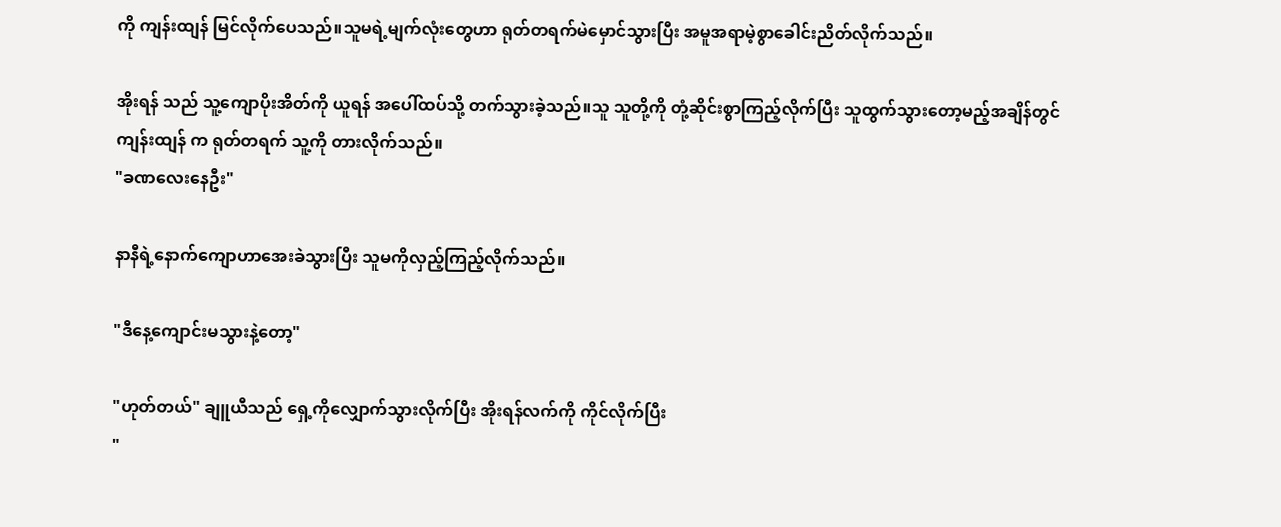ကို ကျန်းထျန် မြင်လိုက်ပေသည်။သူမရဲ့မျက်လုံးတွေဟာ ရုတ်တရက်မဲမှောင်သွားပြီး အမူအရာမဲ့စွာခေါင်းညိတ်လိုက်သည်။

အိုးရန် သည် သူ့ကျောပိုးအိတ်ကို ယူရန် အပေါ်ထပ်သို့ တက်သွားခဲ့သည်။သူ သူတို့ကို တုံ့ဆိုင်းစွာကြည့်လိုက်ပြီး သူထွက်သွားတော့မည့်အချိန်တွင် ကျန်းထျန် က ရုတ်တရက် သူ့ကို တားလိုက်သည်။
"ခဏလေးနေဦး"

နာနီရဲ့နောက်ကျောဟာအေးခဲသွားပြီး သူမကိုလှည့်ကြည့်လိုက်သည်။

"ဒီနေ့ကျောင်းမသွားနဲ့တော့"

"ဟုတ်တယ်" ချူယီသည် ရှေ့ကိုလျှောက်သွားလိုက်ပြီး အိုးရန်လက်ကို ကိုင်လိုက်ပြီး
"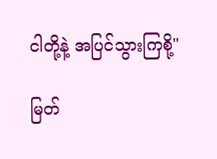ငါတို့နဲ့ အပြင်သွားကြစို့"

မြတ်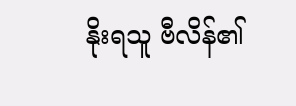နိုးရသူ ဗီလိန်၏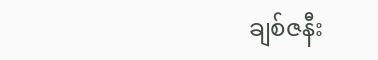ချစ်ဇနီး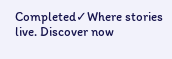Completed✓Where stories live. Discover now